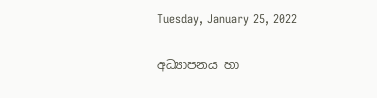Tuesday, January 25, 2022

අධ්‍යාපනය හා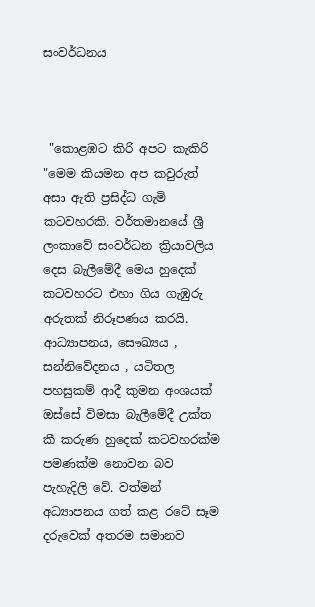සංවර්ධනය



 "කොළඹට කිරි අපට කැකිරි "මෙම කියමන අප කවුරුත් අසා ඇති ප්‍රසිද්ධ ගැමි කටවහරකි. වර්තමානයේ ශ්‍රී ලංකාවේ සංවර්ධන ක්‍රියාවලිය දෙස බැලීමේදී මෙය හුදෙක් කටවහරට එහා ගිය ගැඹුරු අරුතක් නිරූපණය කරයි. ආධ්‍යාපනය, සෞඛ්‍යය , සන්නිවේදනය , යටිතල පහසුකම් ආදී කුමන අංශයක් ඔස්සේ විමසා බැලීමේදී උක්ත කී කරුණ හුදෙක් කටවහරක්ම පමණක්ම නොවන බව පැහැදිලි වේ. වත්මන් අධ්‍යාපනය ගත් කළ රටේ සෑම දරුවෙක් අතරම සමානව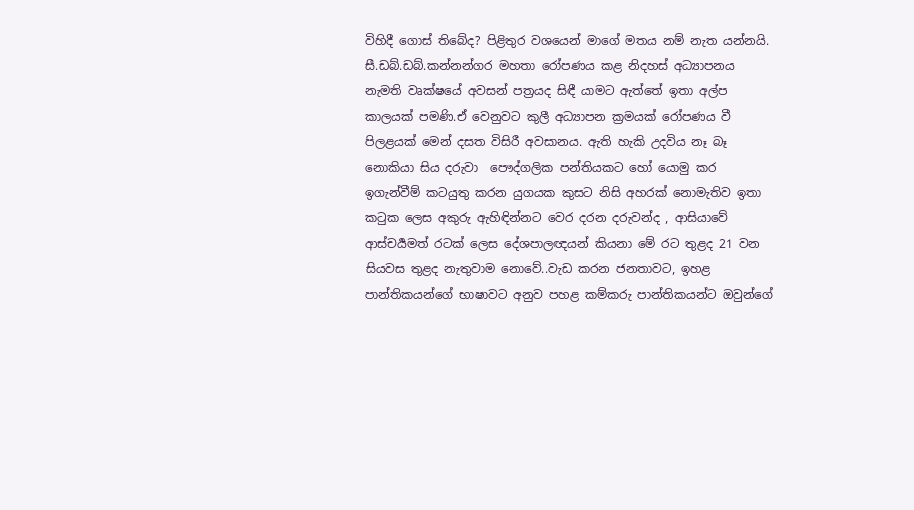විහිදී ගොස් තිබේද? පිළිතුර වශයෙන් මාගේ මතය නම් නැත යන්නයි. සී.ඩබ්.ඩබ්.කන්නන්ගර මහතා රෝපණය කළ නිදහස් අධ්‍යාපනය නැමති වෘක්ෂයේ අවසන් පත්‍රයද සිඳී යාමට ඇත්තේ ඉතා අල්ප කාලයක් පමණි.ඒ වෙනුවට කුලී අධ්‍යාපන ක්‍රමයක් රෝපණය වී පිලළයක් මෙන් දසත විසිරී අවසානය. ඇති හැකි උදවිය නෑ බෑ නොකියා සිය දරුවා  පෞද්ගලික පන්තියකට හෝ යොමු කර ඉගැන්වීම් කටයුතු කරන යුගයක කුසට නිසි අහරක් නොමැතිව ඉතා කටුක ලෙස අකුරු ඇහිඳින්නට වෙර දරන දරුවන්ද , ආසියාවේ ආස්චර්‍යමත් රටක් ලෙස දේශපාලඥයන් කියනා මේ රට තුළද 21 වන සියවස තුළද නැතුවාම නොවේ..වැඩ කරන ජනතාවට, ඉහළ පාන්තිකයන්ගේ භාෂාවට අනුව පහළ කම්කරු පාන්තිකයන්ට ඔවුන්ගේ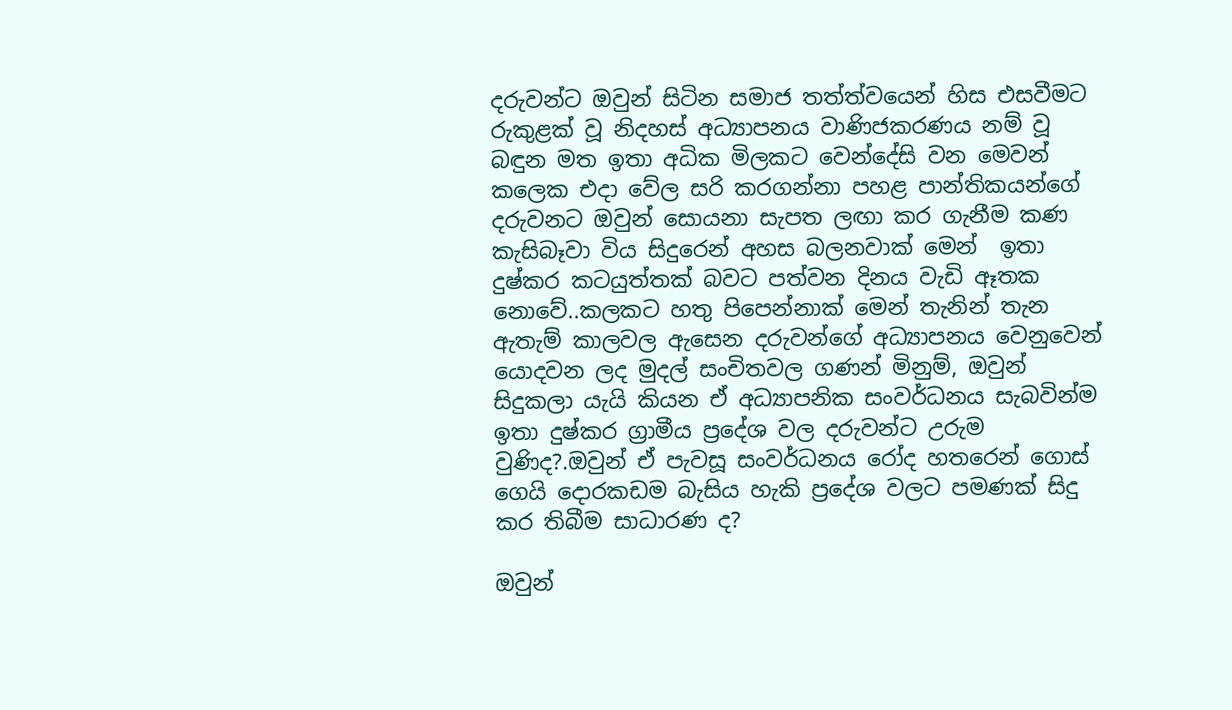දරුවන්ට ඔවුන් සිටින සමාජ තත්ත්වයෙන් හිස එසවීමට රුකුළක් වූ නිදහස් අධ්‍යාපනය වාණිජකරණය නම් වූ බඳුන මත ඉතා අධික මිලකට වෙන්දේසි වන මෙවන් කලෙක එදා වේල සරි කරගන්නා පහළ පාන්තිකයන්ගේ දරුවනට ඔවුන් සොයනා සැපත ලඟා කර ගැනීම කණ කැසිබෑවා විය සිදුරෙන් අහස බලනවාක් මෙන්  ඉතා දුෂ්කර කටයුත්තක් බවට පත්වන දිනය වැඩි ඈතක නොවේ..කලකට හතු පිපෙන්නාක් මෙන් තැනින් තැන ඇතැම් කාලවල ඇසෙන දරුවන්ගේ අධ්‍යාපනය වෙනුවෙන් යොදවන ලද මුදල් සංචිතවල ගණන් මිනුම්, ඔවුන් සිදුකලා යැයි කියන ඒ අධ්‍යාපනික සංවර්ධනය සැබවින්ම  ඉතා දුෂ්කර ග්‍රාමීය ප්‍රදේශ වල දරුවන්ට උරුම වුණිද?.ඔවුන් ඒ පැවසූ සංවර්ධනය රෝද හතරෙන් ගොස් ගෙයි දොරකඩම බැසිය හැකි ප්‍රදේශ වලට පමණක් සිදු කර තිබීම සාධාරණ ද?

ඔවුන්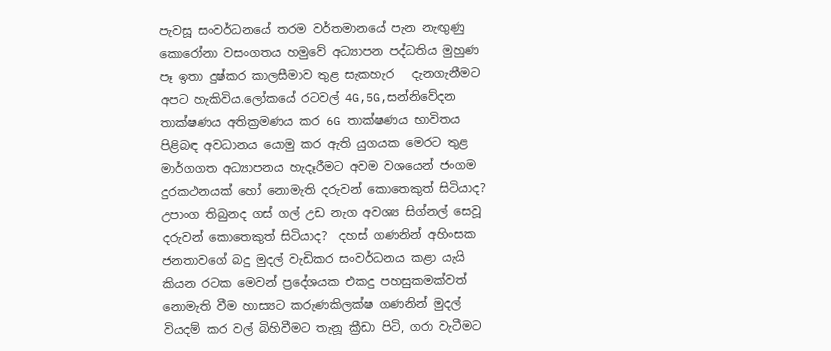පැවසූ සංවර්ධනයේ තරම වර්තමානයේ පැන නැඟුණු කොරෝනා වසංගතය හමුවේ අධ්‍යාපන පද්ධතිය මුහුණ පෑ ඉතා දුෂ්කර කාලසීමාව තුළ සැකහැර   දැනගැනීමට අපට හැකිවිය.ලෝකයේ රටවල් 4G,5G,සන්නිවේදන තාක්ෂණය අතික්‍රමණය කර 6G තාක්ෂණය භාවිතය පිළිබඳ අවධානය යොමු කර ඇති යුගයක මෙරට තුළ මාර්ගගත අධ්‍යාපනය හැදෑරීමට අවම වශයෙන් ජංගම දුරකථනයක් හෝ නොමැති දරුවන් කොතෙකුත් සිටියාද? උපාංග තිබුනද ගස් ගල් උඩ නැග අවශ්‍ය සිග්නල් සෙවූ දරුවන් කොතෙකුත් සිටියාද?  දහස් ගණනින් අහිංසක ජනතාවගේ බදු මුදල් වැඩිකර සංවර්ධනය කළා යැයි කියන රටක මෙවන් ප්‍රදේශයක එකදු පහසුකමක්වත් නොමැති වීම හාස්‍යට කරුණකිලක්ෂ ගණනින් මුදල් වියදම් කර වල් බිහිවීමට තැනූ ක්‍රීඩා පිටි, ගරා වැටීමට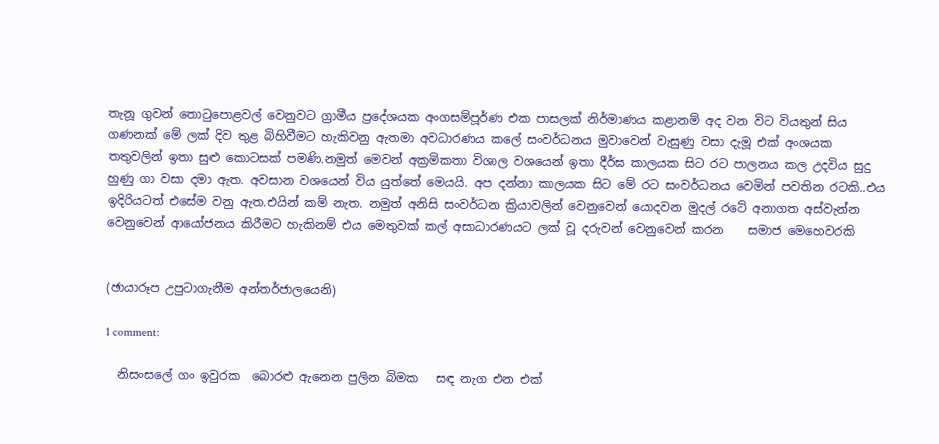තැනූ ගුවන් තොටුපොළවල් වෙනුවට ග්‍රාමීය ප්‍රදේශයක අංගසම්පූර්ණ එක පාසලක් නිර්මාණය කළානම් අද වන විට වියතුන් සිය ගණනක් මේ ලක් දිව තුළ බිහිවීමට හැකිවනු ඇතමා අවධාරණය කලේ සංවර්ධනය මුවාවෙන් වැසුණු වසා දැමූ එක් අංශයක තතුවලින් ඉතා සුළු කොටසක් පමණි.නමුත් මෙවන් අක්‍රමිකතා විශාල වශයෙන් ඉතා දීර්ඝ කාලයක සිට රට පාලනය කල උදවිය සුදු හුණු ගා වසා දමා ඇත. අවසාන වශයෙන් විය යුත්තේ මෙයයි. අප දන්නා කාලයක සිට මේ රට සංවර්ධනය වෙමින් පවතින රටකි..එය ඉදිරියටත් එසේම වනු ඇත.එයින් කම් නැත. නමුත් අනිසි සංවර්ධන ක්‍රියාවලින් වෙනුවෙන් යොදවන මුදල් රටේ අනාගත අස්වැන්න වෙනුවෙන් ආයෝජනය කිරීමට හැකිනම් එය මෙතුවක් කල් අසාධාරණයට ලක් වූ දරුවන් වෙනුවෙන් කරන    සමාජ මෙහෙවරකි


(ඡායාරූප උපුටාගැනීම අන්තර්ජාලයෙනි)

1 comment:

  නිසංසලේ ගං ඉවුරක  බොරළු ඇනෙන පුලින බිමක   සඳ නැග එන එක්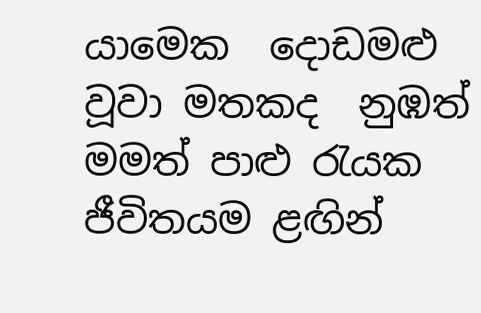යාමෙක  දොඩමළු වූවා මතකද  නුඹත් මමත් පාළු රැයක  ජීවිතයම ළඟින්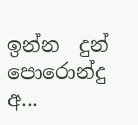ඉන්න  දුන් පොරොන්දු අ...